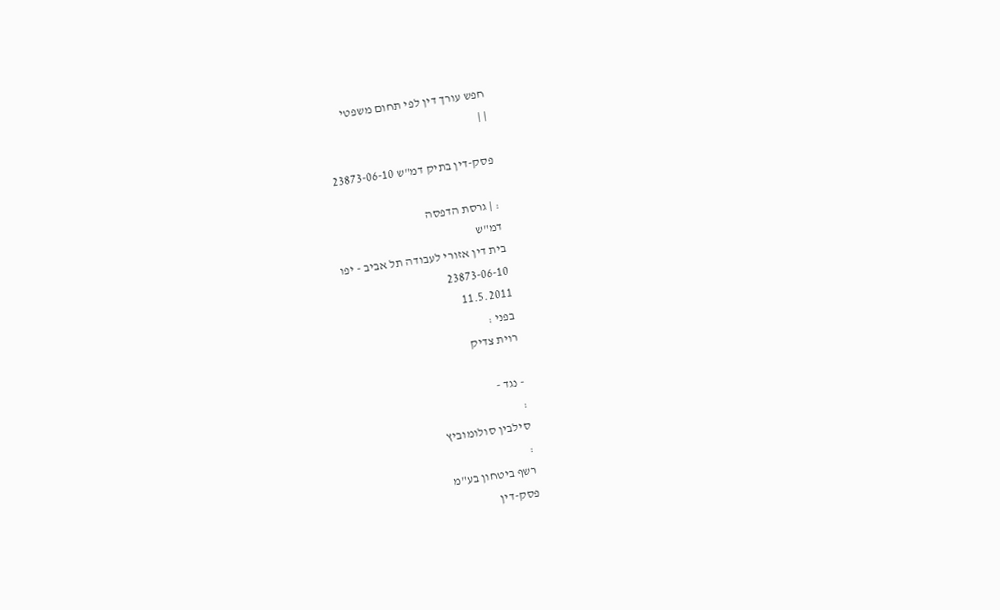חפש עורך דין לפי תחום משפטי
| |

פסק-דין בתיק דמ"ש 23873-06-10

: | גרסת הדפסה
דמ"ש
בית דין אזורי לעבודה תל אביב - יפו
23873-06-10
11.5.2011
בפני :
רוית צדיק

- נגד -
:
סילבין סולומוביץ
:
רשף ביטחון בע"מ
פסק-דין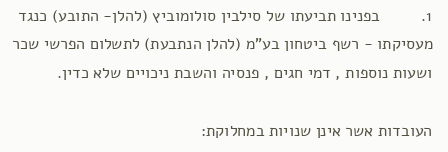1.         בפנינו תביעתו של סילבין סולומוביץ (להלן- התובע) כנגד מעסיקתו - רשף ביטחון בע"מ (להלן הנתבעת) לתשלום הפרשי שכר ושעות נוספות , דמי חגים , פנסיה והשבת ניכויים שלא כדין.

העובדות אשר אינן שנויות במחלוקת: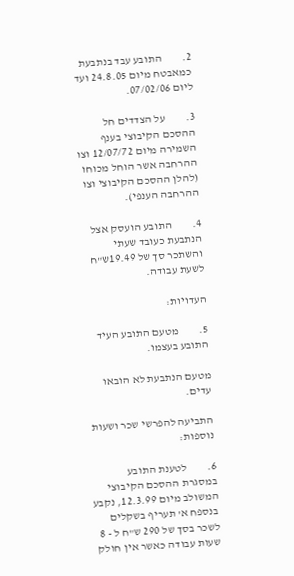2.         התובע עבד בנתבעת כמאבטח מיום 24.8.05 ועד ליום 07/02/06.

3.         על הצדדים חל ההסכם הקיבוצי בענף השמירה מיום 12/07/72 וצו ההרחבה אשר הוחל מכוחו (להלן ההסכם הקיבוצי וצו ההרחבה הענפי).

4.         התובע הועסק אצל הנתבעת כעובד שעתי והשתכר סך של 19.49ש"ח לשעת עבודה.

העדויות:

5.         מטעם התובע העיד התובע בעצמו.

מטעם הנתבעת לא הובאו עדים.

התביעה להפרשי שכר ושעות נוספות:

6.         לטענת התובע במסגרת ההסכם הקיבוצי המשולב מיום 12.3.99, נקבע בנספח א' תעריף בשקלים לשכר בסך של 290 ש"ח ל - 8 שעות עבודה כאשר אין חולק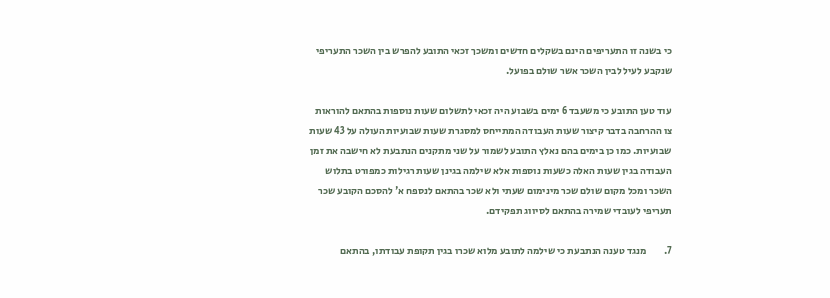כי בשנה זו התעריפים הינם בשקלים חדשים ומשכך זכאי התובע להפרש בין השכר התעריפי שנקבע לעיל לבין השכר אשר שולם בפועל.

עוד טען התובע כי משעבד 6 ימים בשבוע היה זכאי לתשלום שעות נוספות בהתאם להוראות צו ההרחבה בדבר קיצור שעות העבודה המתייחס למסגרת שעות שבועיות העולה על 43 שעות שבועיות. כמו כן בימים בהם נאלץ התובע לשמור על שני מתקנים הנתבעת לא חישבה את זמן העבודה בגין שעות האלה כשעות נוספות אלא שילמה בגינן שעות רגילות כמפורט בתלוש השכר ומכל מקום שולם שכר מינימום שעתי ולא שכר בהתאם לנספח א' להסכם הקובע שכר תעריפי לעובדי שמירה בהתאם לסיווג תפקידם.

7.         מנגד טענה הנתבעת כי שילמה לתובע מלוא שכרו בגין תקופת עבודתו, בהתאם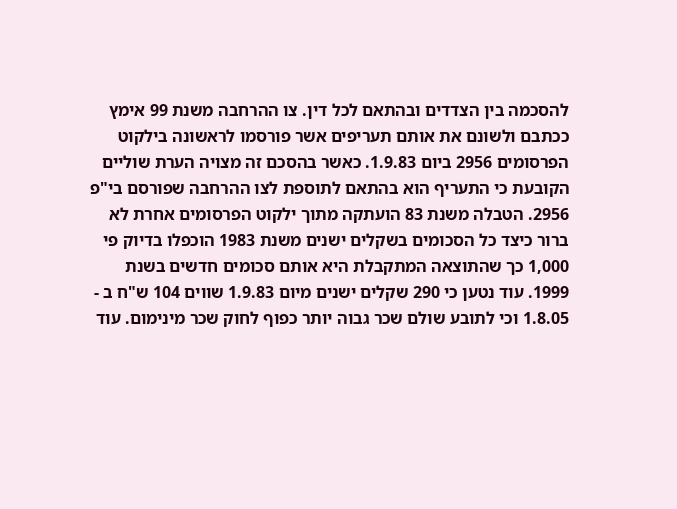להסכמה בין הצדדים ובהתאם לכל דין. צו ההרחבה משנת 99 אימץ ככתבם ולשונם את אותם תעריפים אשר פורסמו לראשונה בילקוט הפרסומים 2956 ביום 1.9.83. כאשר בהסכם זה מצויה הערת שוליים הקובעת כי התעריף הוא בהתאם לתוספת לצו ההרחבה שפורסם בי"פ 2956. הטבלה משנת 83 הועתקה מתוך ילקוט הפרסומים אחרת לא ברור כיצד כל הסכומים בשקלים ישנים משנת 1983 הוכפלו בדיוק פי 1,000 כך שהתוצאה המתקבלת היא אותם סכומים חדשים בשנת 1999. עוד נטען כי 290 שקלים ישנים מיום 1.9.83 שווים 104 ש"ח ב - 1.8.05 וכי לתובע שולם שכר גבוה יותר כפוף לחוק שכר מינימום. עוד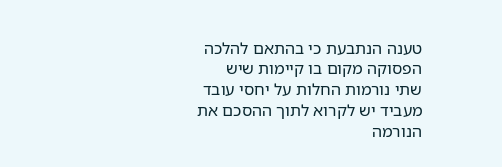טענה הנתבעת כי בהתאם להלכה הפסוקה מקום בו קיימות שיש שתי נורמות החלות על יחסי עובד מעביד יש לקרוא לתוך ההסכם את הנורמה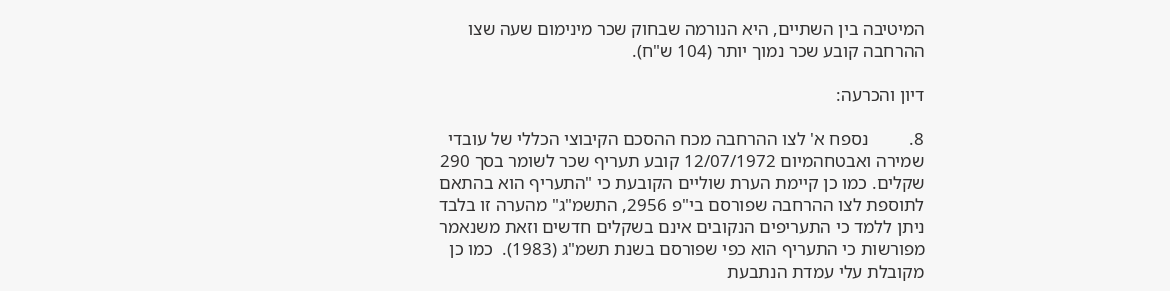המיטיבה בין השתיים, היא הנורמה שבחוק שכר מינימום שעה שצו ההרחבה קובע שכר נמוך יותר (104 ש"ח).

דיון והכרעה:

8.         נספח א' לצו ההרחבה מכח ההסכם הקיבוצי הכללי של עובדי שמירה ואבטחהמיום 12/07/1972 קובע תעריף שכר לשומר בסך 290 שקלים. כמו כן קיימת הערת שוליים הקובעת כי "התעריף הוא בהתאם לתוספת לצו ההרחבה שפורסם בי"פ 2956, התשמ"ג" מהערה זו בלבד ניתן ללמד כי התעריפים הנקובים אינם בשקלים חדשים וזאת משנאמר מפורשות כי התעריף הוא כפי שפורסם בשנת תשמ"ג (1983).  כמו כן מקובלת עלי עמדת הנתבעת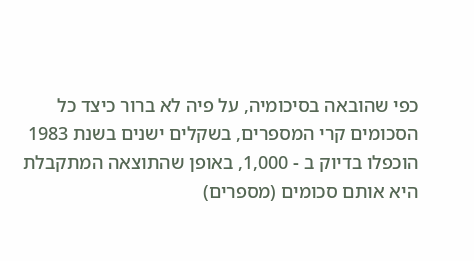כפי שהובאה בסיכומיה, על פיה לא ברור כיצד כל הסכומים קרי המספרים, בשקלים ישנים בשנת 1983 הוכפלו בדיוק ב - 1,000, באופן שהתוצאה המתקבלת היא אותם סכומים (מספרים)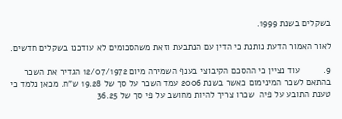בשקלים בשנת 1999.

לאור האמור הדעת נותנת כי הדין עם הנתבעת וזאת משהסכומים לא עודכנו בשקלים חדשים.

9.         עוד נציין כי ההסכם הקיבוצי בענף השמירה מיום 12/07/1972 הגדיר את השכר בהתאם לשכר המינימום כאשר בשנת 2006 עמד השכר על סך של 19.28 ש"ח. מכאן נלמד כי טענת התובע על פיה  שכרו צריך להיות מחושב על פי סך של 36.25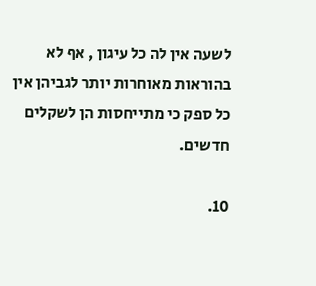לשעה אין לה כל עיגון , אף לא בהוראות מאוחרות יותר לגביהן אין כל ספק כי מתייחסות הן לשקלים חדשים.

10.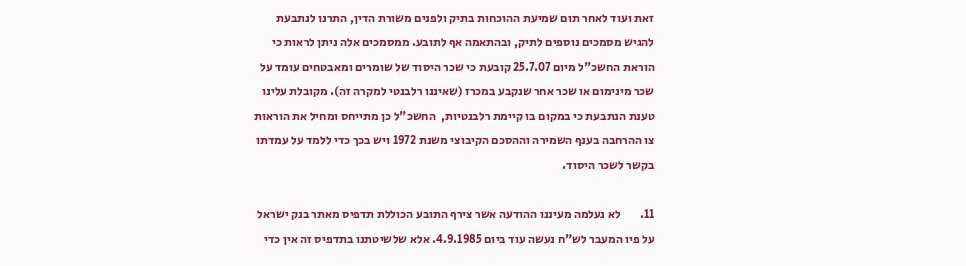זאת ועוד לאחר תום שמיעת ההוכחות בתיק ולפנים משורת הדין, התרנו לנתבעת להגיש מסמכים נוספים לתיק, ובהתאמה אף לתובע. ממסמכים אלה ניתן לראות כי הוראת החשכ"ל מיום 25.7.07 קובעת כי שכר היסוד של שומרים ומאבטחים עומד על שכר מינימום או שכר אחר שנקבע במכרז (שאיננו רלבנטי למקרה זה). מקובלת עלינו טענת הנתבעת כי במקום בו קיימת רלבנטיות,  החשכ"ל כן מתייחס ומחיל את הוראות צו ההרחבה בענף השמירה וההסכם הקיבוצי משנת 1972 ויש בכך כדי ללמד על עמדתו בקשר לשכר היסוד.

11.        לא נעלמה מעיננו ההודעה אשר צירף התובע הכוללת תדפיס מאתר בנק ישראל על פיו המעבר לש"ח נעשה עוד ביום 4.9.1985. אלא שלשיטתנו בתדפיס זה אין כדי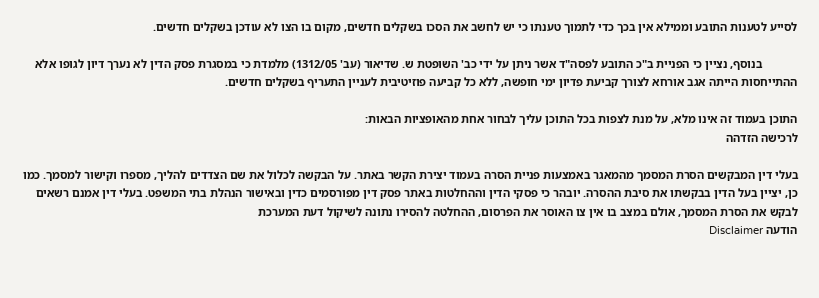לסייע לטענות התובע וממילא אין בכך כדי לתמוך טענתו כי יש לחשב את הסכו בשקלים חדשים, מקום בו הצו לא עודכן בשקלים חדשים.

            בנוסף, נציין כי הפניית ב"כ התובע לפסה"ד אשר ניתן על ידי כב' השופטת ש. שדיאור (עב' 1312/05) מלמדת כי במסגרת פסק הדין לא נערך דיון לגופו אלא ההתייחסות הייתה אגב אורחא לצורך קביעת פדיון ימי חופשה, ללא כל קביעה פוזיטיבית לעניין התעריף בשקלים חדשים.

התוכן בעמוד זה אינו מלא, על מנת לצפות בכל התוכן עליך לבחור אחת מהאופציות הבאות:
לרכישה הזדהה

בעלי דין המבקשים הסרת המסמך מהמאגר באמצעות פניית הסרה בעמוד יצירת הקשר באתר. על הבקשה לכלול את שם הצדדים להליך, מספרו וקישור למסמך. כמו כן, יציין בעל הדין בבקשתו את סיבת ההסרה. יובהר כי פסקי הדין וההחלטות באתר פסק דין מפורסמים כדין ובאישור הנהלת בתי המשפט. בעלי דין אמנם רשאים לבקש את הסרת המסמך, אולם במצב בו אין צו האוסר את הפרסום, ההחלטה להסירו נתונה לשיקול דעת המערכת
הודעה Disclaimer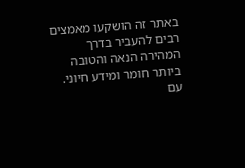באתר זה הושקעו מאמצים רבים להעביר בדרך המהירה הנאה והטובה ביותר חומר ומידע חיוני. עם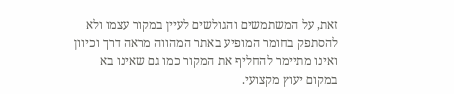זאת, על המשתמשים והגולשים לעיין במקור עצמו ולא להסתפק בחומר המופיע באתר המהווה מראה דרך וכיוון ואינו מתיימר להחליף את המקור כמו גם שאינו בא במקום יעוץ מקצועי.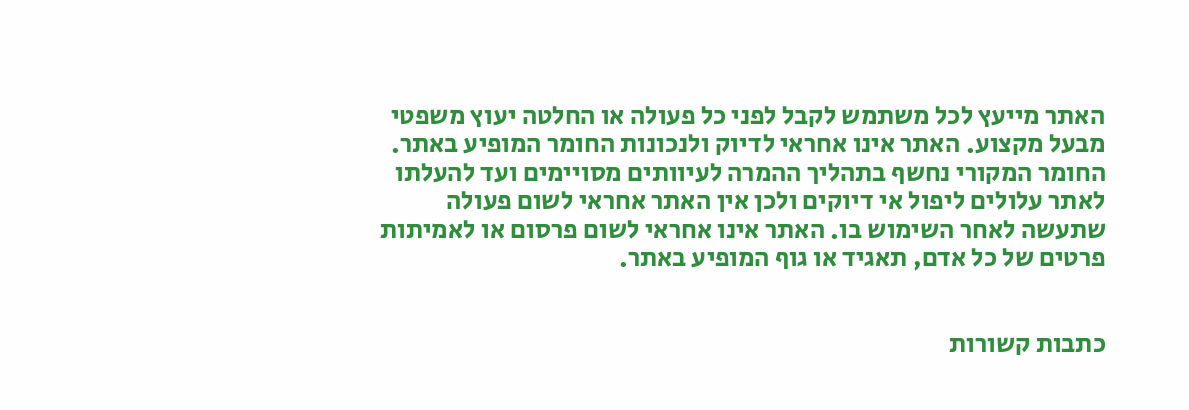האתר מייעץ לכל משתמש לקבל לפני כל פעולה או החלטה יעוץ משפטי מבעל מקצוע. האתר אינו אחראי לדיוק ולנכונות החומר המופיע באתר. החומר המקורי נחשף בתהליך ההמרה לעיוותים מסויימים ועד להעלתו לאתר עלולים ליפול אי דיוקים ולכן אין האתר אחראי לשום פעולה שתעשה לאחר השימוש בו. האתר אינו אחראי לשום פרסום או לאמיתות פרטים של כל אדם, תאגיד או גוף המופיע באתר.


כתבות קשורות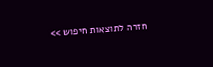חזרה לתוצאות חיפוש >>